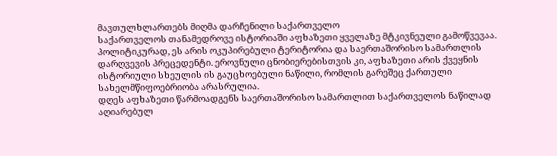მავთულხლართებს მიღმა დარჩენილი საქართველო
საქართველოს თანამედროვე ისტორიაში აფხაზეთი ყველაზე მტკივნეული გამოწვევაა. პოლიტიკურად, ეს არის ოკუპირებული ტერიტორია და საერთაშორისო სამართლის დარღვევის პრეცედენტი. ეროვნული ცნობიერებისთვის კი, აფხაზეთი არის ქვეყნის ისტორიული სხეულის ის გაუცხოებული ნაწილი, რომლის გარეშეც ქართული სახელმწიფოებრიობა არასრულია.
დღეს აფხაზეთი წარმოადგენს საერთაშორისო სამართლით საქართველოს ნაწილად აღიარებულ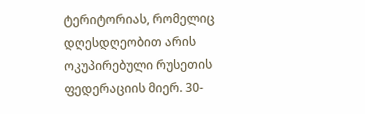ტერიტორიას, რომელიც დღესდღეობით არის ოკუპირებული რუსეთის ფედერაციის მიერ. 30-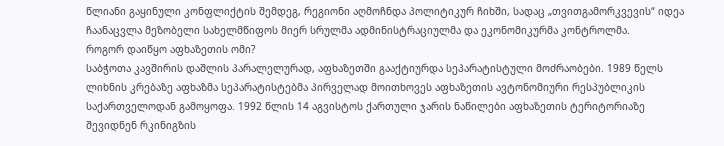წლიანი გაყინული კონფლიქტის შემდეგ, რეგიონი აღმოჩნდა პოლიტიკურ ჩიხში, სადაც „თვითგამორკვევის“ იდეა ჩაანაცვლა მეზობელი სახელმწიფოს მიერ სრულმა ადმინისტრაციულმა და ეკონომიკურმა კონტროლმა.
როგორ დაიწყო აფხაზეთის ომი?
საბჭოთა კავშირის დაშლის პარალელურად, აფხაზეთში გააქტიურდა სეპარატისტული მოძრაობები. 1989 წელს ლიხნის კრებაზე აფხაზმა სეპარატისტებმა პირველად მოითხოვეს აფხაზეთის ავტონომიური რესპუბლიკის საქართველოდან გამოყოფა. 1992 წლის 14 აგვისტოს ქართული ჯარის ნაწილები აფხაზეთის ტერიტორიაზე შევიდნენ რკინიგზის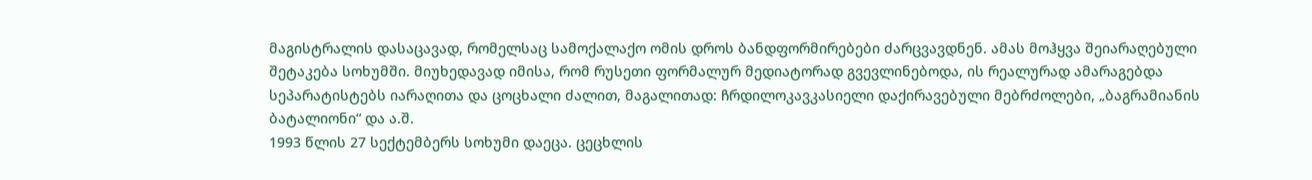მაგისტრალის დასაცავად, რომელსაც სამოქალაქო ომის დროს ბანდფორმირებები ძარცვავდნენ. ამას მოჰყვა შეიარაღებული შეტაკება სოხუმში. მიუხედავად იმისა, რომ რუსეთი ფორმალურ მედიატორად გვევლინებოდა, ის რეალურად ამარაგებდა სეპარატისტებს იარაღითა და ცოცხალი ძალით, მაგალითად: ჩრდილოკავკასიელი დაქირავებული მებრძოლები, „ბაგრამიანის ბატალიონი“ და ა.შ.
1993 წლის 27 სექტემბერს სოხუმი დაეცა. ცეცხლის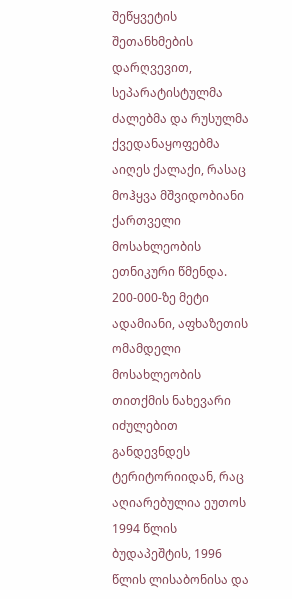შეწყვეტის შეთანხმების დარღვევით, სეპარატისტულმა ძალებმა და რუსულმა ქვედანაყოფებმა აიღეს ქალაქი, რასაც მოჰყვა მშვიდობიანი ქართველი მოსახლეობის ეთნიკური წმენდა. 200-000-ზე მეტი ადამიანი, აფხაზეთის ომამდელი მოსახლეობის თითქმის ნახევარი იძულებით განდევნდეს ტერიტორიიდან, რაც აღიარებულია ეუთოს 1994 წლის ბუდაპეშტის, 1996 წლის ლისაბონისა და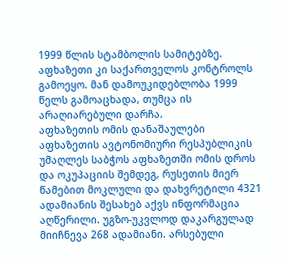1999 წლის სტამბოლის სამიტებზე. აფხაზეთი კი საქართველოს კონტროლს გამოეყო. მან დამოუკიდებლობა 1999 წელს გამოაცხადა, თუმცა ის არაღიარებული დარჩა.
აფხაზეთის ომის დანაშაულები
აფხაზეთის ავტონომიური რესპუბლიკის უმაღლეს საბჭოს აფხაზეთში ომის დროს და ოკუპაციის შემდეგ, რუსეთის მიერ წამებით მოკლული და დახვრეტილი 4321 ადამიანის შესახებ აქვს ინფორმაცია აღწერილი. უგზო-უკვლოდ დაკარგულად მიიჩნევა 268 ადამიანი. არსებული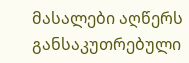მასალები აღწერს განსაკუთრებული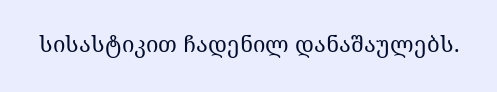სისასტიკით ჩადენილ დანაშაულებს.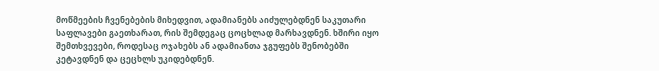მოწმეების ჩვენებების მიხედვით, ადამიანებს აიძულებდნენ საკუთარი საფლავები გაეთხარათ, რის შემდეგაც ცოცხლად მარხავდნენ. ხშირი იყო შემთხვევები, როდესაც ოჯახებს ან ადამიანთა ჯგუფებს შენობებში კეტავდნენ და ცეცხლს უკიდებდნენ.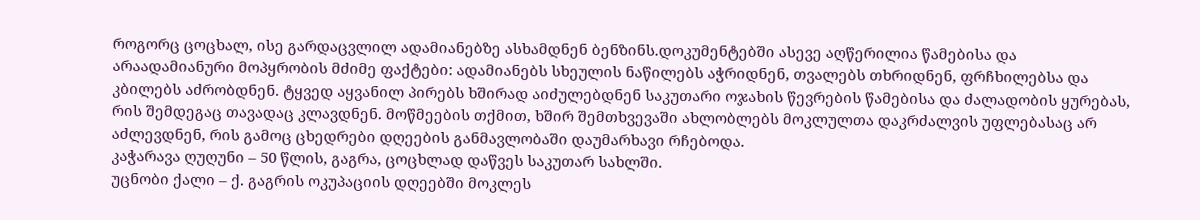როგორც ცოცხალ, ისე გარდაცვლილ ადამიანებზე ასხამდნენ ბენზინს.დოკუმენტებში ასევე აღწერილია წამებისა და არაადამიანური მოპყრობის მძიმე ფაქტები: ადამიანებს სხეულის ნაწილებს აჭრიდნენ, თვალებს თხრიდნენ, ფრჩხილებსა და კბილებს აძრობდნენ. ტყვედ აყვანილ პირებს ხშირად აიძულებდნენ საკუთარი ოჯახის წევრების წამებისა და ძალადობის ყურებას, რის შემდეგაც თავადაც კლავდნენ. მოწმეების თქმით, ხშირ შემთხვევაში ახლობლებს მოკლულთა დაკრძალვის უფლებასაც არ აძლევდნენ, რის გამოც ცხედრები დღეების განმავლობაში დაუმარხავი რჩებოდა.
კაჭარავა ღუღუნი – 50 წლის, გაგრა, ცოცხლად დაწვეს საკუთარ სახლში.
უცნობი ქალი – ქ. გაგრის ოკუპაციის დღეებში მოკლეს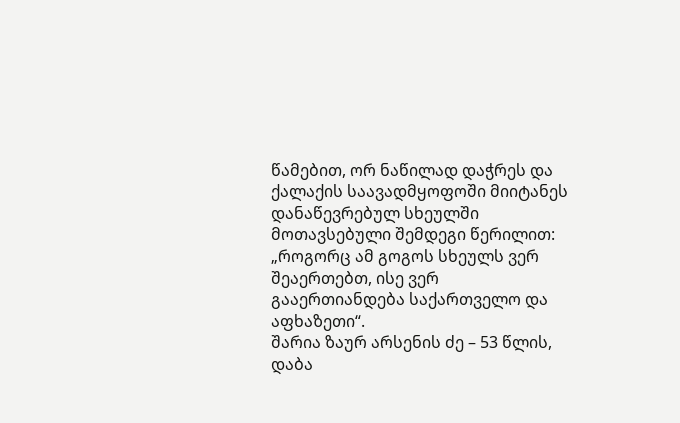წამებით, ორ ნაწილად დაჭრეს და ქალაქის საავადმყოფოში მიიტანეს დანაწევრებულ სხეულში მოთავსებული შემდეგი წერილით: „როგორც ამ გოგოს სხეულს ვერ შეაერთებთ, ისე ვერ გააერთიანდება საქართველო და აფხაზეთი“.
შარია ზაურ არსენის ძე – 53 წლის, დაბა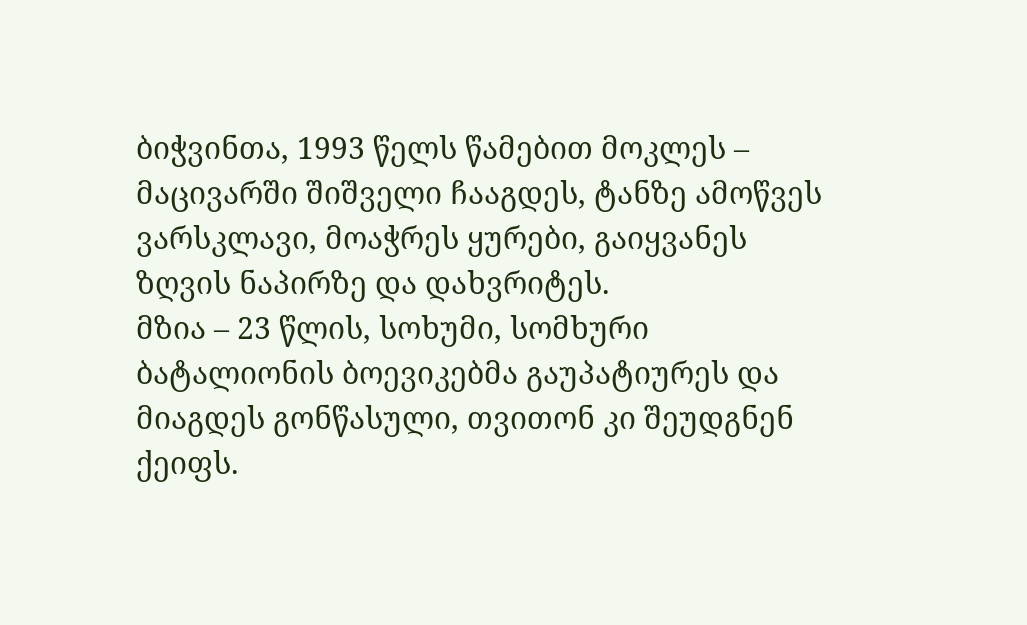ბიჭვინთა, 1993 წელს წამებით მოკლეს – მაცივარში შიშველი ჩააგდეს, ტანზე ამოწვეს ვარსკლავი, მოაჭრეს ყურები, გაიყვანეს ზღვის ნაპირზე და დახვრიტეს.
მზია – 23 წლის, სოხუმი, სომხური ბატალიონის ბოევიკებმა გაუპატიურეს და მიაგდეს გონწასული, თვითონ კი შეუდგნენ ქეიფს.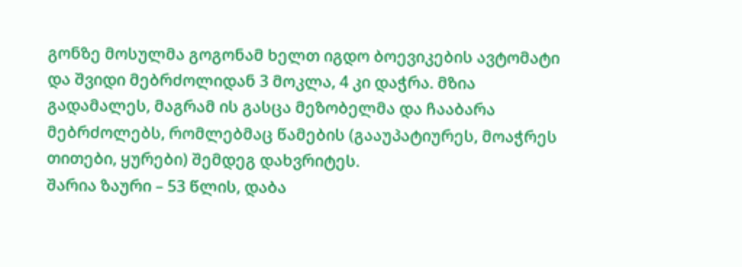გონზე მოსულმა გოგონამ ხელთ იგდო ბოევიკების ავტომატი და შვიდი მებრძოლიდან 3 მოკლა, 4 კი დაჭრა. მზია გადამალეს, მაგრამ ის გასცა მეზობელმა და ჩააბარა მებრძოლებს, რომლებმაც წამების (გააუპატიურეს, მოაჭრეს თითები, ყურები) შემდეგ დახვრიტეს.
შარია ზაური – 53 წლის, დაბა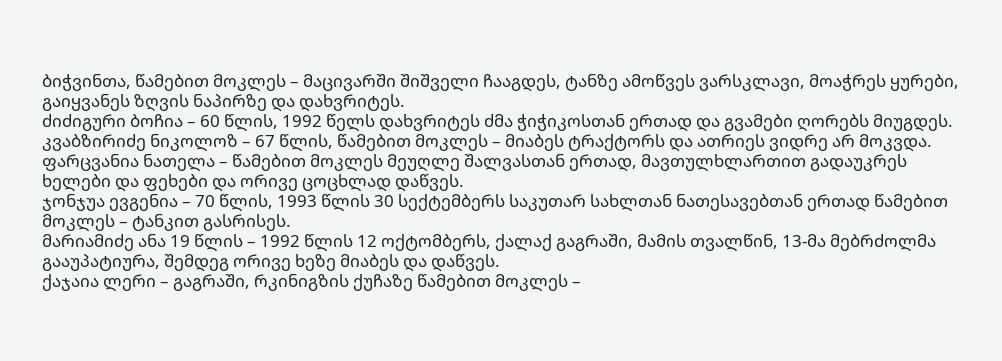ბიჭვინთა, წამებით მოკლეს – მაცივარში შიშველი ჩააგდეს, ტანზე ამოწვეს ვარსკლავი, მოაჭრეს ყურები, გაიყვანეს ზღვის ნაპირზე და დახვრიტეს.
ძიძიგური ბოჩია – 60 წლის, 1992 წელს დახვრიტეს ძმა ჭიჭიკოსთან ერთად და გვამები ღორებს მიუგდეს.
კვაბზირიძე ნიკოლოზ – 67 წლის, წამებით მოკლეს – მიაბეს ტრაქტორს და ათრიეს ვიდრე არ მოკვდა.
ფარცვანია ნათელა – წამებით მოკლეს მეუღლე შალვასთან ერთად, მავთულხლართით გადაუკრეს ხელები და ფეხები და ორივე ცოცხლად დაწვეს.
ჯონჯუა ევგენია – 70 წლის, 1993 წლის 30 სექტემბერს საკუთარ სახლთან ნათესავებთან ერთად წამებით მოკლეს – ტანკით გასრისეს.
მარიამიძე ანა 19 წლის – 1992 წლის 12 ოქტომბერს, ქალაქ გაგრაში, მამის თვალწინ, 13-მა მებრძოლმა გააუპატიურა, შემდეგ ორივე ხეზე მიაბეს და დაწვეს.
ქაჯაია ლერი – გაგრაში, რკინიგზის ქუჩაზე წამებით მოკლეს –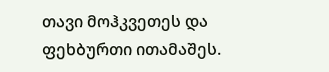თავი მოჰკვეთეს და ფეხბურთი ითამაშეს.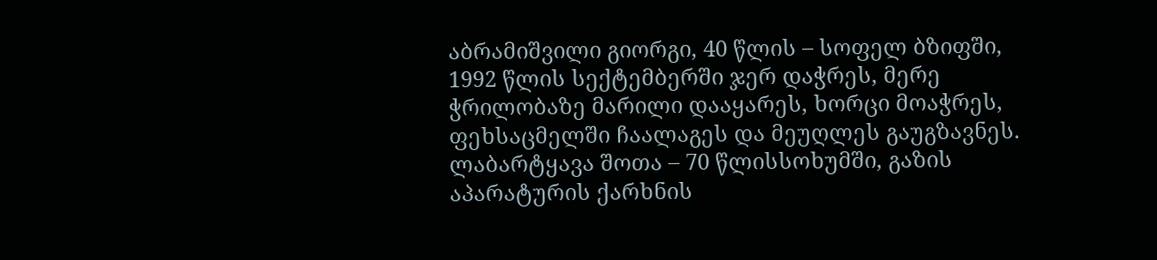აბრამიშვილი გიორგი, 40 წლის – სოფელ ბზიფში, 1992 წლის სექტემბერში ჯერ დაჭრეს, მერე ჭრილობაზე მარილი დააყარეს, ხორცი მოაჭრეს, ფეხსაცმელში ჩაალაგეს და მეუღლეს გაუგზავნეს.
ლაბარტყავა შოთა – 70 წლისსოხუმში, გაზის აპარატურის ქარხნის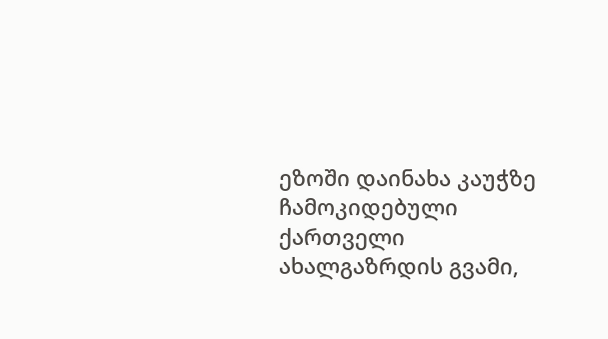ეზოში დაინახა კაუჭზე ჩამოკიდებული ქართველი ახალგაზრდის გვამი,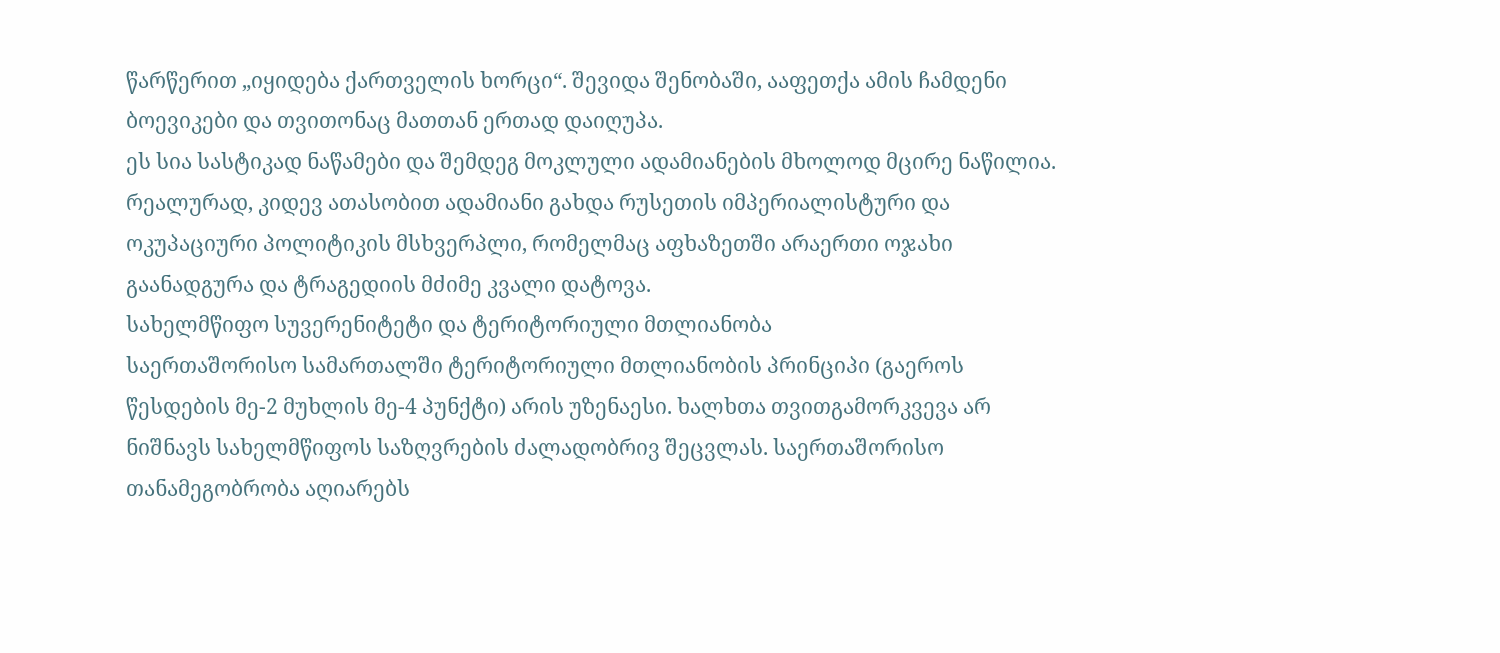წარწერით „იყიდება ქართველის ხორცი“. შევიდა შენობაში, ააფეთქა ამის ჩამდენი ბოევიკები და თვითონაც მათთან ერთად დაიღუპა.
ეს სია სასტიკად ნაწამები და შემდეგ მოკლული ადამიანების მხოლოდ მცირე ნაწილია. რეალურად, კიდევ ათასობით ადამიანი გახდა რუსეთის იმპერიალისტური და ოკუპაციური პოლიტიკის მსხვერპლი, რომელმაც აფხაზეთში არაერთი ოჯახი გაანადგურა და ტრაგედიის მძიმე კვალი დატოვა.
სახელმწიფო სუვერენიტეტი და ტერიტორიული მთლიანობა
საერთაშორისო სამართალში ტერიტორიული მთლიანობის პრინციპი (გაეროს წესდების მე-2 მუხლის მე-4 პუნქტი) არის უზენაესი. ხალხთა თვითგამორკვევა არ ნიშნავს სახელმწიფოს საზღვრების ძალადობრივ შეცვლას. საერთაშორისო თანამეგობრობა აღიარებს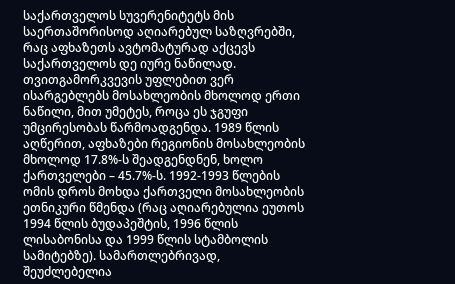საქართველოს სუვერენიტეტს მის საერთაშორისოდ აღიარებულ საზღვრებში, რაც აფხაზეთს ავტომატურად აქცევს საქართველოს დე იურე ნაწილად.
თვითგამორკვევის უფლებით ვერ ისარგებლებს მოსახლეობის მხოლოდ ერთი ნაწილი, მით უმეტეს, როცა ეს ჯგუფი უმცირესობას წარმოადგენდა. 1989 წლის აღწერით, აფხაზები რეგიონის მოსახლეობის მხოლოდ 17.8%-ს შეადგენდნენ, ხოლო ქართველები – 45.7%-ს. 1992-1993 წლების ომის დროს მოხდა ქართველი მოსახლეობის ეთნიკური წმენდა (რაც აღიარებულია ეუთოს 1994 წლის ბუდაპეშტის, 1996 წლის ლისაბონისა და 1999 წლის სტამბოლის სამიტებზე). სამართლებრივად, შეუძლებელია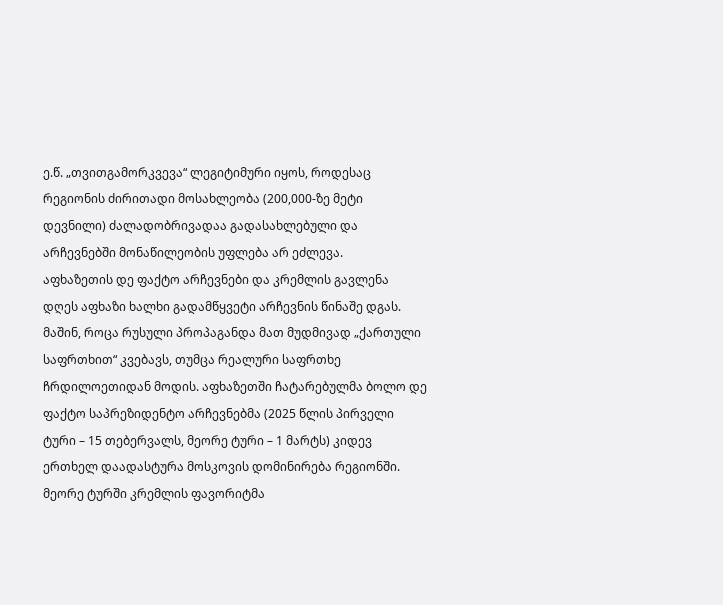ე.წ. „თვითგამორკვევა“ ლეგიტიმური იყოს, როდესაც რეგიონის ძირითადი მოსახლეობა (200,000-ზე მეტი დევნილი) ძალადობრივადაა გადასახლებული და არჩევნებში მონაწილეობის უფლება არ ეძლევა.
აფხაზეთის დე ფაქტო არჩევნები და კრემლის გავლენა
დღეს აფხაზი ხალხი გადამწყვეტი არჩევნის წინაშე დგას. მაშინ, როცა რუსული პროპაგანდა მათ მუდმივად „ქართული საფრთხით“ კვებავს, თუმცა რეალური საფრთხე ჩრდილოეთიდან მოდის. აფხაზეთში ჩატარებულმა ბოლო დე ფაქტო საპრეზიდენტო არჩევნებმა (2025 წლის პირველი ტური – 15 თებერვალს, მეორე ტური – 1 მარტს) კიდევ ერთხელ დაადასტურა მოსკოვის დომინირება რეგიონში.
მეორე ტურში კრემლის ფავორიტმა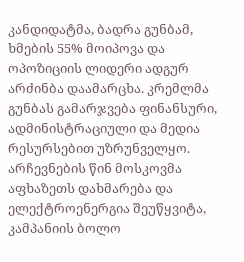კანდიდატმა, ბადრა გუნბამ, ხმების 55% მოიპოვა და ოპოზიციის ლიდერი ადგურ არძინბა დაამარცხა. კრემლმა გუნბას გამარჯვება ფინანსური, ადმინისტრაციული და მედია რესურსებით უზრუნველყო. არჩევნების წინ მოსკოვმა აფხაზეთს დახმარება და ელექტროენერგია შეუწყვიტა, კამპანიის ბოლო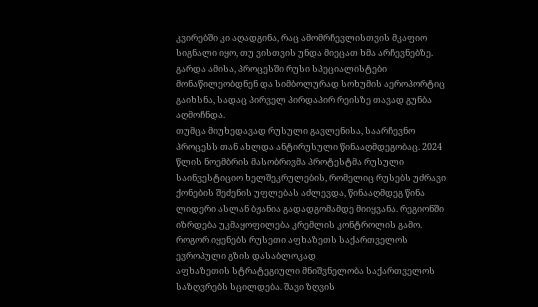კვირებში კი აღადგინა, რაც ამომრჩევლისთვის მკაფიო სიგნალი იყო, თუ ვისთვის უნდა მიეცათ ხმა არჩევნებზე. გარდა ამისა, პროცესში რუსი სპეციალისტები მონაწილეობდნენ და სიმბოლურად სოხუმის აეროპორტიც გაიხსნა, სადაც პირველ პირდაპირ რეისზე თავად გუნბა აღმოჩნდა.
თუმცა მიუხედავად რუსული გავლენისა, საარჩევნო პროცესს თან ახლდა ანტირუსული წინააღმდეგობაც. 2024 წლის ნოემბრის მასობრივმა პროტესტმა რუსული საინვესტიციო ხელშეკრულების, რომელიც რუსებს უძრავი ქონების შეძენის უფლებას აძლევდა, წინააღმდეგ წინა ლიდერი ასლან ბჟანია გადადგომამდე მიიყვანა. რეგიონში იზრდება უკმაყოფილება კრემლის კონტროლის გამო.
როგორ იყენებს რუსეთი აფხაზეთს საქართველოს ევროპული გზის დასაბლოკად
აფხაზეთის სტრატეგიული მნიშვნელობა საქართველოს საზღვრებს სცილდება. შავი ზღვის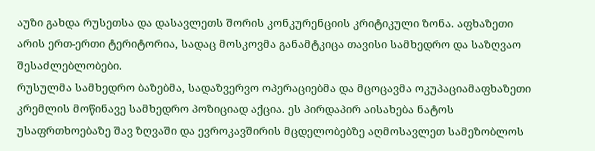აუზი გახდა რუსეთსა და დასავლეთს შორის კონკურენციის კრიტიკული ზონა. აფხაზეთი არის ერთ-ერთი ტერიტორია, სადაც მოსკოვმა განამტკიცა თავისი სამხედრო და საზღვაო შესაძლებლობები.
რუსულმა სამხედრო ბაზებმა, სადაზვერვო ოპერაციებმა და მცოცავმა ოკუპაციამაფხაზეთი კრემლის მოწინავე სამხედრო პოზიციად აქცია. ეს პირდაპირ აისახება ნატოს უსაფრთხოებაზე შავ ზღვაში და ევროკავშირის მცდელობებზე აღმოსავლეთ სამეზობლოს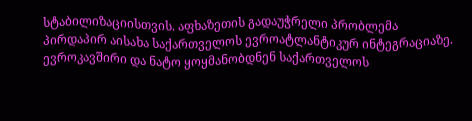სტაბილიზაციისთვის. აფხაზეთის გადაუჭრელი პრობლემა პირდაპირ აისახა საქართველოს ევროატლანტიკურ ინტეგრაციაზე.
ევროკავშირი და ნატო ყოყმანობდნენ საქართველოს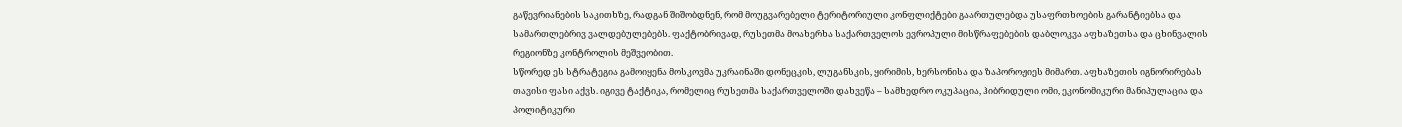გაწევრიანების საკითხზე, რადგან შიშობდნენ, რომ მოუგვარებელი ტერიტორიული კონფლიქტები გაართულებდა უსაფრთხოების გარანტიებსა და სამართლებრივ ვალდებულებებს. ფაქტობრივად, რუსეთმა მოახერხა საქართველოს ევროპული მისწრაფებების დაბლოკვა აფხაზეთსა და ცხინვალის რეგიონზე კონტროლის მეშვეობით.
სწორედ ეს სტრატეგია გამოიყენა მოსკოვმა უკრაინაში დონეცკის, ლუგანსკის, ყირიმის, ხერსონისა და ზაპოროჟიეს მიმართ. აფხაზეთის იგნორირებას თავისი ფასი აქვს. იგივე ტაქტიკა, რომელიც რუსეთმა საქართველოში დახვეწა – სამხედრო ოკუპაცია, ჰიბრიდული ომი, ეკონომიკური მანიპულაცია და პოლიტიკური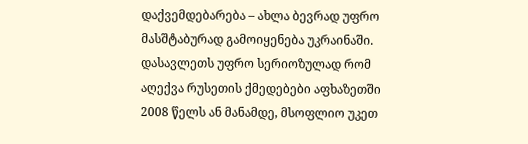დაქვემდებარება – ახლა ბევრად უფრო მასშტაბურად გამოიყენება უკრაინაში. დასავლეთს უფრო სერიოზულად რომ აღექვა რუსეთის ქმედებები აფხაზეთში 2008 წელს ან მანამდე, მსოფლიო უკეთ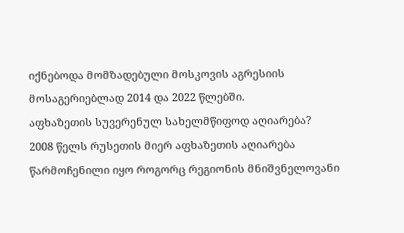იქნებოდა მომზადებული მოსკოვის აგრესიის მოსაგერიებლად 2014 და 2022 წლებში.
აფხაზეთის სუვერენულ სახელმწიფოდ აღიარება?
2008 წელს რუსეთის მიერ აფხაზეთის აღიარება წარმოჩენილი იყო როგორც რეგიონის მნიშვნელოვანი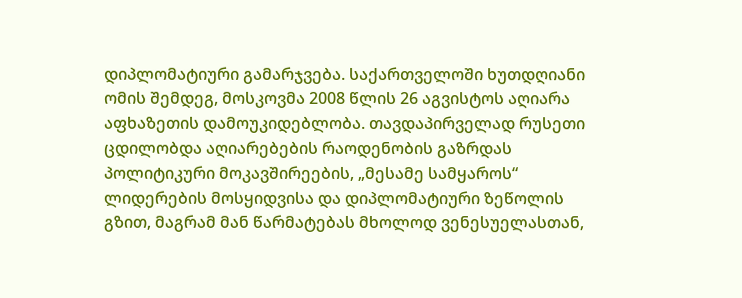დიპლომატიური გამარჯვება. საქართველოში ხუთდღიანი ომის შემდეგ, მოსკოვმა 2008 წლის 26 აგვისტოს აღიარა აფხაზეთის დამოუკიდებლობა. თავდაპირველად რუსეთი ცდილობდა აღიარებების რაოდენობის გაზრდას პოლიტიკური მოკავშირეების, „მესამე სამყაროს“ ლიდერების მოსყიდვისა და დიპლომატიური ზეწოლის გზით, მაგრამ მან წარმატებას მხოლოდ ვენესუელასთან,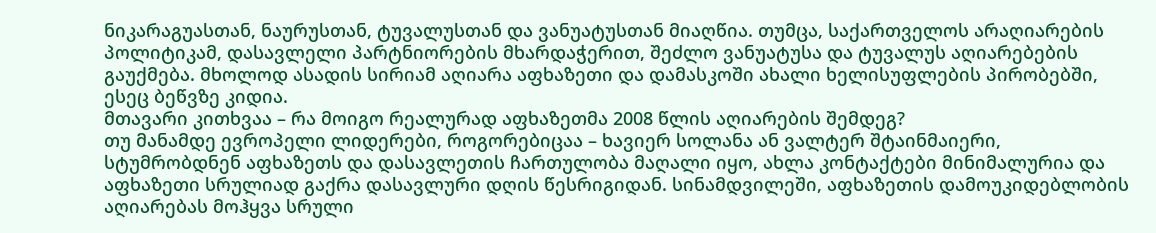ნიკარაგუასთან, ნაურუსთან, ტუვალუსთან და ვანუატუსთან მიაღწია. თუმცა, საქართველოს არაღიარების პოლიტიკამ, დასავლელი პარტნიორების მხარდაჭერით, შეძლო ვანუატუსა და ტუვალუს აღიარებების გაუქმება. მხოლოდ ასადის სირიამ აღიარა აფხაზეთი და დამასკოში ახალი ხელისუფლების პირობებში, ესეც ბეწვზე კიდია.
მთავარი კითხვაა – რა მოიგო რეალურად აფხაზეთმა 2008 წლის აღიარების შემდეგ?
თუ მანამდე ევროპელი ლიდერები, როგორებიცაა – ხავიერ სოლანა ან ვალტერ შტაინმაიერი, სტუმრობდნენ აფხაზეთს და დასავლეთის ჩართულობა მაღალი იყო, ახლა კონტაქტები მინიმალურია და აფხაზეთი სრულიად გაქრა დასავლური დღის წესრიგიდან. სინამდვილეში, აფხაზეთის დამოუკიდებლობის აღიარებას მოჰყვა სრული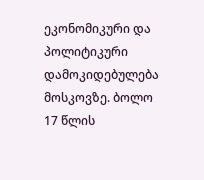ეკონომიკური და პოლიტიკური დამოკიდებულება მოსკოვზე. ბოლო 17 წლის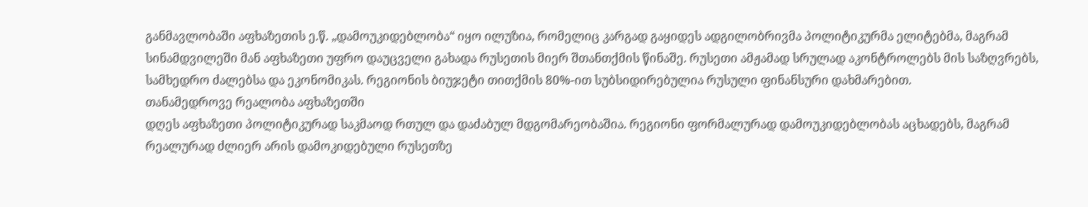განმავლობაში აფხაზეთის ე.წ. „დამოუკიდებლობა“ იყო ილუზია, რომელიც კარგად გაყიდეს ადგილობრივმა პოლიტიკურმა ელიტებმა, მაგრამ სინამდვილეში მან აფხაზეთი უფრო დაუცველი გახადა რუსეთის მიერ შთანთქმის წინაშე. რუსეთი ამჟამად სრულად აკონტროლებს მის საზღვრებს, სამხედრო ძალებსა და ეკონომიკას. რეგიონის ბიუჯეტი თითქმის 80%-ით სუბსიდირებულია რუსული ფინანსური დახმარებით.
თანამედროვე რეალობა აფხაზეთში
დღეს აფხაზეთი პოლიტიკურად საკმაოდ რთულ და დაძაბულ მდგომარეობაშია. რეგიონი ფორმალურად დამოუკიდებლობას აცხადებს, მაგრამ რეალურად ძლიერ არის დამოკიდებული რუსეთზე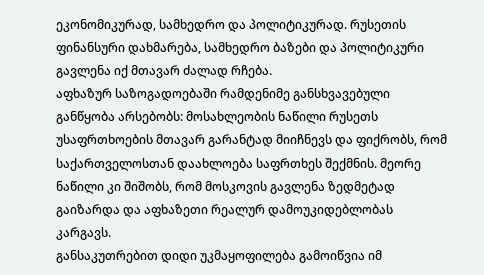ეკონომიკურად, სამხედრო და პოლიტიკურად. რუსეთის ფინანსური დახმარება, სამხედრო ბაზები და პოლიტიკური გავლენა იქ მთავარ ძალად რჩება.
აფხაზურ საზოგადოებაში რამდენიმე განსხვავებული განწყობა არსებობს: მოსახლეობის ნაწილი რუსეთს უსაფრთხოების მთავარ გარანტად მიიჩნევს და ფიქრობს, რომ საქართველოსთან დაახლოება საფრთხეს შექმნის. მეორე ნაწილი კი შიშობს, რომ მოსკოვის გავლენა ზედმეტად გაიზარდა და აფხაზეთი რეალურ დამოუკიდებლობას კარგავს.
განსაკუთრებით დიდი უკმაყოფილება გამოიწვია იმ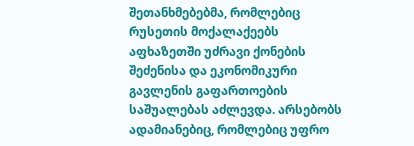შეთანხმებებმა, რომლებიც რუსეთის მოქალაქეებს აფხაზეთში უძრავი ქონების შეძენისა და ეკონომიკური გავლენის გაფართოების საშუალებას აძლევდა. არსებობს ადამიანებიც, რომლებიც უფრო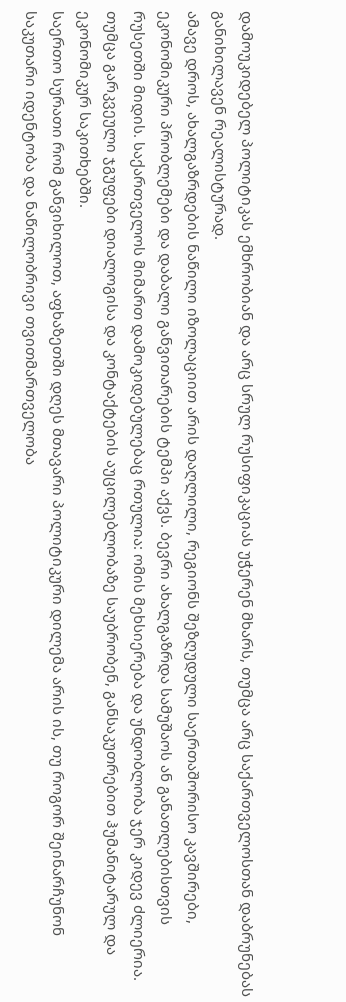დამოუკიდებელ პოლიტიკას ემხრობიან და არც სრულ რუსიფიკაციას უჭერენ მხარს, თუმცა არც საქართველოსთან დაბრუნებას განიხილავენ რეალისტურად.
ამავე დროს, ახალგაზრდების ნაწილი იზოლაციით არის დაღლილი, რეგიონს შეზღუდული საერთაშორისო კავშირები, ეკონომიკური პრობლემები და დაბალი განვითარების ტემპი აქვს. ბევრი ახალგაზრდა სამუშაოს ან განათლებისთვის რუსეთში მიდის. საქართველოს მიმართ დამოკიდებულებაც რთულია: ომის მეხსიერება და უნდობლობა ჯერ კიდევ ძლიერია. თუმცა გარკვეული ჯგუფები დიალოგისა და კონტაქტების აუცილებლობაზე საუბრობენ, განსაკუთრებით ჰუმანიტარულ და ეკონომიკურ საკითხებში.
საერთო სურათი რომ განვიხილოთ, აფხაზეთში დღეს მთავარი პოლიტიკური დილემა არის ის, თუ როგორ შეინარჩუნონ საკუთარი იდენტობა და ნაწილობრივი თვითმართველობა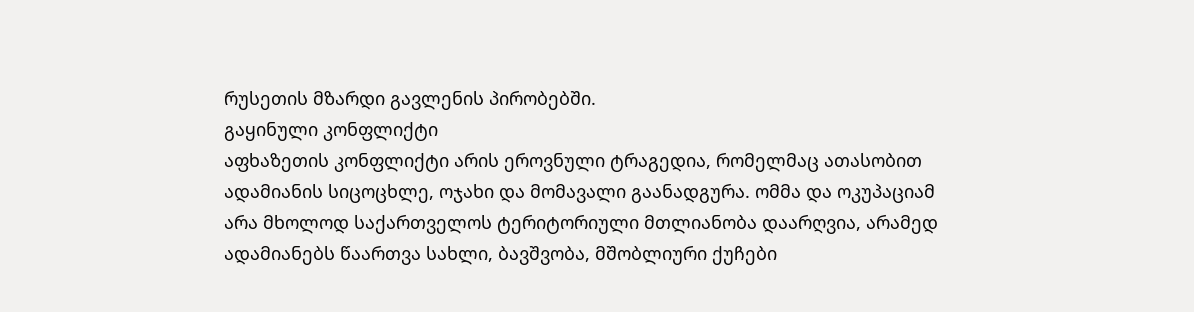რუსეთის მზარდი გავლენის პირობებში.
გაყინული კონფლიქტი
აფხაზეთის კონფლიქტი არის ეროვნული ტრაგედია, რომელმაც ათასობით ადამიანის სიცოცხლე, ოჯახი და მომავალი გაანადგურა. ომმა და ოკუპაციამ არა მხოლოდ საქართველოს ტერიტორიული მთლიანობა დაარღვია, არამედ ადამიანებს წაართვა სახლი, ბავშვობა, მშობლიური ქუჩები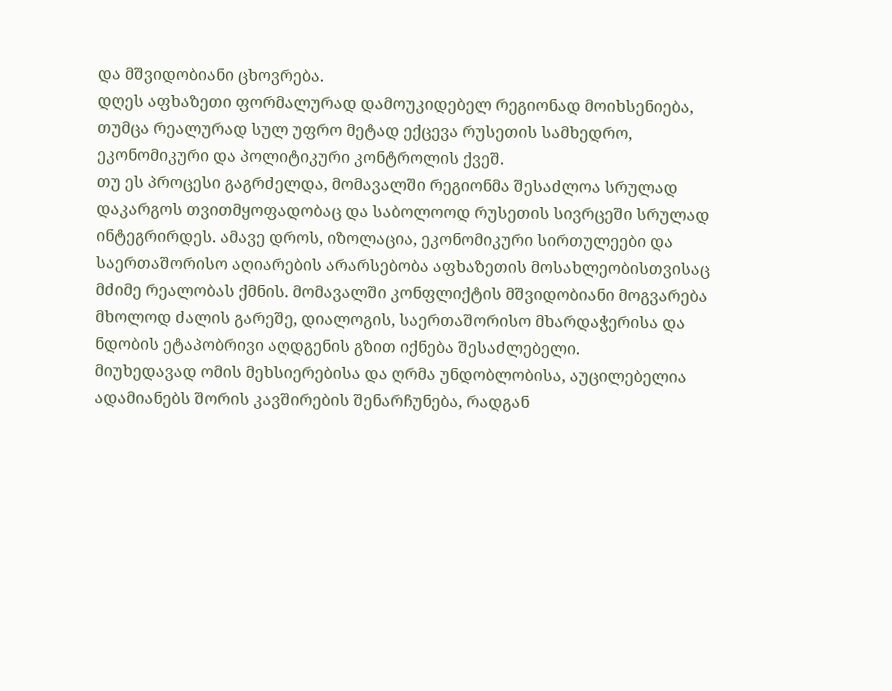და მშვიდობიანი ცხოვრება.
დღეს აფხაზეთი ფორმალურად დამოუკიდებელ რეგიონად მოიხსენიება, თუმცა რეალურად სულ უფრო მეტად ექცევა რუსეთის სამხედრო, ეკონომიკური და პოლიტიკური კონტროლის ქვეშ.
თუ ეს პროცესი გაგრძელდა, მომავალში რეგიონმა შესაძლოა სრულად დაკარგოს თვითმყოფადობაც და საბოლოოდ რუსეთის სივრცეში სრულად ინტეგრირდეს. ამავე დროს, იზოლაცია, ეკონომიკური სირთულეები და საერთაშორისო აღიარების არარსებობა აფხაზეთის მოსახლეობისთვისაც მძიმე რეალობას ქმნის. მომავალში კონფლიქტის მშვიდობიანი მოგვარება მხოლოდ ძალის გარეშე, დიალოგის, საერთაშორისო მხარდაჭერისა და ნდობის ეტაპობრივი აღდგენის გზით იქნება შესაძლებელი.
მიუხედავად ომის მეხსიერებისა და ღრმა უნდობლობისა, აუცილებელია ადამიანებს შორის კავშირების შენარჩუნება, რადგან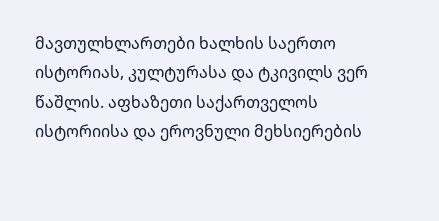მავთულხლართები ხალხის საერთო ისტორიას, კულტურასა და ტკივილს ვერ წაშლის. აფხაზეთი საქართველოს ისტორიისა და ეროვნული მეხსიერების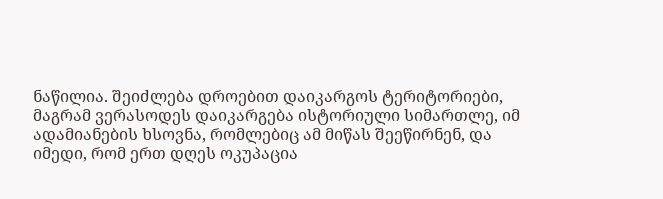ნაწილია. შეიძლება დროებით დაიკარგოს ტერიტორიები, მაგრამ ვერასოდეს დაიკარგება ისტორიული სიმართლე, იმ ადამიანების ხსოვნა, რომლებიც ამ მიწას შეეწირნენ, და იმედი, რომ ერთ დღეს ოკუპაცია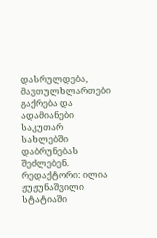დასრულდება, მავთულხლართები გაქრება და ადამიანები საკუთარ სახლებში დაბრუნებას შეძლებენ.
რედაქტორი: ილია ჟუჟუნაშვილი
სტატიაში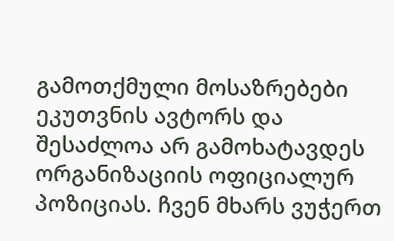გამოთქმული მოსაზრებები ეკუთვნის ავტორს და შესაძლოა არ გამოხატავდეს ორგანიზაციის ოფიციალურ პოზიციას. ჩვენ მხარს ვუჭერთ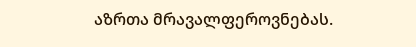აზრთა მრავალფეროვნებას.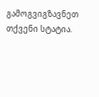გამოგვიგზავნეთ თქვენი სტატია.